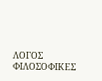ΛΟΓΟΣ
ΦΙΛΟΣΟΦΙΚΕΣ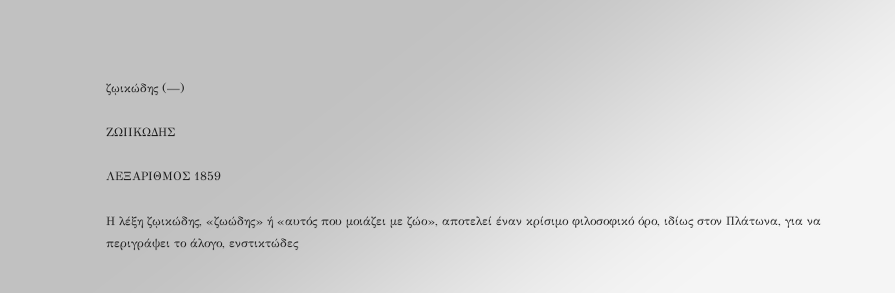ζῳικώδης (—)

ΖΩΙΙΚΩΔΗΣ

ΛΕΞΑΡΙΘΜΟΣ 1859

Η λέξη ζῳικώδης, «ζωώδης» ή «αυτός που μοιάζει με ζώο», αποτελεί έναν κρίσιμο φιλοσοφικό όρο, ιδίως στον Πλάτωνα, για να περιγράψει το άλογο, ενστικτώδες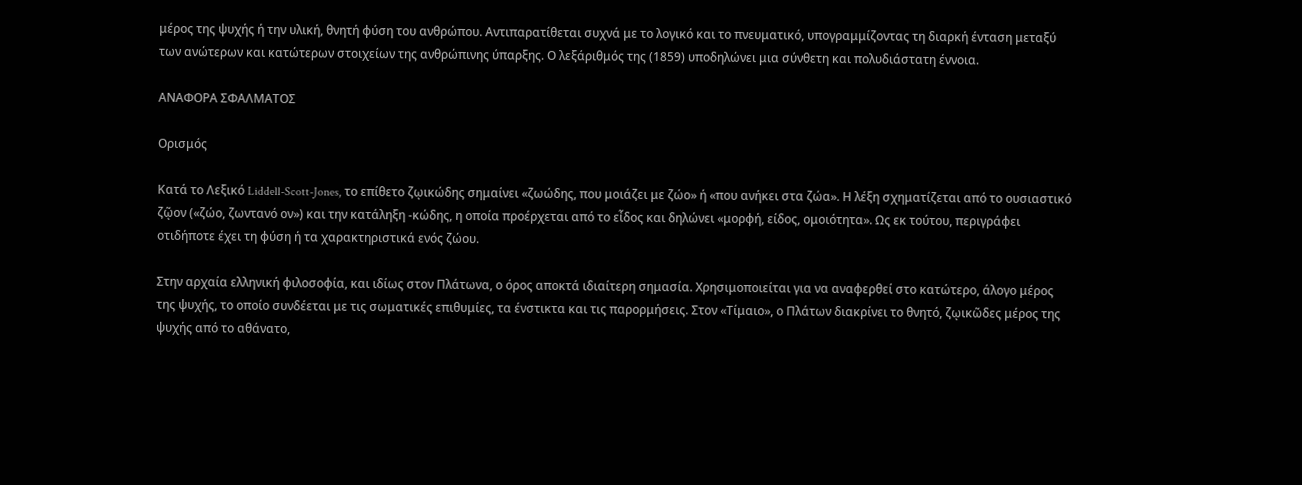μέρος της ψυχής ή την υλική, θνητή φύση του ανθρώπου. Αντιπαρατίθεται συχνά με το λογικό και το πνευματικό, υπογραμμίζοντας τη διαρκή ένταση μεταξύ των ανώτερων και κατώτερων στοιχείων της ανθρώπινης ύπαρξης. Ο λεξάριθμός της (1859) υποδηλώνει μια σύνθετη και πολυδιάστατη έννοια.

ΑΝΑΦΟΡΑ ΣΦΑΛΜΑΤΟΣ

Ορισμός

Κατά το Λεξικό Liddell-Scott-Jones, το επίθετο ζῳικώδης σημαίνει «ζωώδης, που μοιάζει με ζώο» ή «που ανήκει στα ζώα». Η λέξη σχηματίζεται από το ουσιαστικό ζῷον («ζώο, ζωντανό ον») και την κατάληξη -κώδης, η οποία προέρχεται από το εἶδος και δηλώνει «μορφή, είδος, ομοιότητα». Ως εκ τούτου, περιγράφει οτιδήποτε έχει τη φύση ή τα χαρακτηριστικά ενός ζώου.

Στην αρχαία ελληνική φιλοσοφία, και ιδίως στον Πλάτωνα, ο όρος αποκτά ιδιαίτερη σημασία. Χρησιμοποιείται για να αναφερθεί στο κατώτερο, άλογο μέρος της ψυχής, το οποίο συνδέεται με τις σωματικές επιθυμίες, τα ένστικτα και τις παρορμήσεις. Στον «Τίμαιο», ο Πλάτων διακρίνει το θνητό, ζῳικῶδες μέρος της ψυχής από το αθάνατο,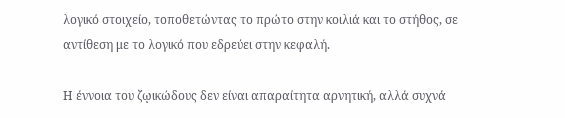λογικό στοιχείο, τοποθετώντας το πρώτο στην κοιλιά και το στήθος, σε αντίθεση με το λογικό που εδρεύει στην κεφαλή.

Η έννοια του ζῳικώδους δεν είναι απαραίτητα αρνητική, αλλά συχνά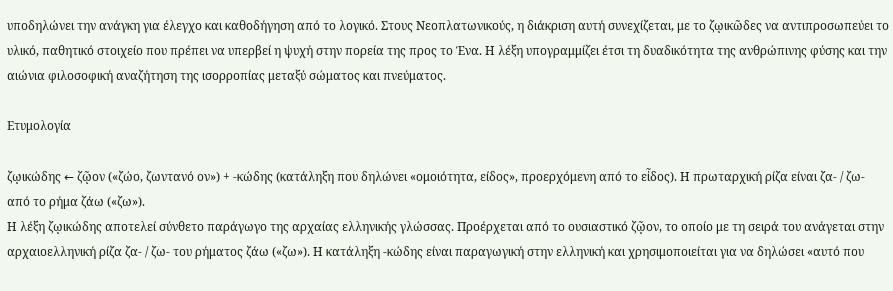υποδηλώνει την ανάγκη για έλεγχο και καθοδήγηση από το λογικό. Στους Νεοπλατωνικούς, η διάκριση αυτή συνεχίζεται, με το ζῳικῶδες να αντιπροσωπεύει το υλικό, παθητικό στοιχείο που πρέπει να υπερβεί η ψυχή στην πορεία της προς το Ένα. Η λέξη υπογραμμίζει έτσι τη δυαδικότητα της ανθρώπινης φύσης και την αιώνια φιλοσοφική αναζήτηση της ισορροπίας μεταξύ σώματος και πνεύματος.

Ετυμολογία

ζῳικώδης ← ζῷον («ζώο, ζωντανό ον») + -κώδης (κατάληξη που δηλώνει «ομοιότητα, είδος», προερχόμενη από το εἶδος). Η πρωταρχική ρίζα είναι ζα- / ζω- από το ρήμα ζάω («ζω»).
Η λέξη ζῳικώδης αποτελεί σύνθετο παράγωγο της αρχαίας ελληνικής γλώσσας. Προέρχεται από το ουσιαστικό ζῷον, το οποίο με τη σειρά του ανάγεται στην αρχαιοελληνική ρίζα ζα- / ζω- του ρήματος ζάω («ζω»). Η κατάληξη -κώδης είναι παραγωγική στην ελληνική και χρησιμοποιείται για να δηλώσει «αυτό που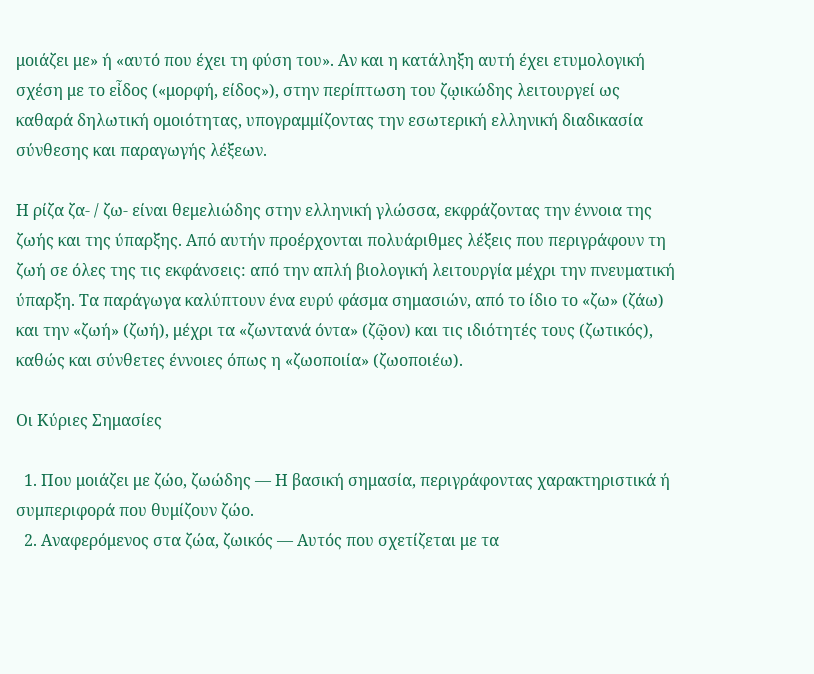μοιάζει με» ή «αυτό που έχει τη φύση του». Αν και η κατάληξη αυτή έχει ετυμολογική σχέση με το εἶδος («μορφή, είδος»), στην περίπτωση του ζῳικώδης λειτουργεί ως καθαρά δηλωτική ομοιότητας, υπογραμμίζοντας την εσωτερική ελληνική διαδικασία σύνθεσης και παραγωγής λέξεων.

Η ρίζα ζα- / ζω- είναι θεμελιώδης στην ελληνική γλώσσα, εκφράζοντας την έννοια της ζωής και της ύπαρξης. Από αυτήν προέρχονται πολυάριθμες λέξεις που περιγράφουν τη ζωή σε όλες της τις εκφάνσεις: από την απλή βιολογική λειτουργία μέχρι την πνευματική ύπαρξη. Τα παράγωγα καλύπτουν ένα ευρύ φάσμα σημασιών, από το ίδιο το «ζω» (ζάω) και την «ζωή» (ζωή), μέχρι τα «ζωντανά όντα» (ζῷον) και τις ιδιότητές τους (ζωτικός), καθώς και σύνθετες έννοιες όπως η «ζωοποιία» (ζωοποιέω).

Οι Κύριες Σημασίες

  1. Που μοιάζει με ζώο, ζωώδης — Η βασική σημασία, περιγράφοντας χαρακτηριστικά ή συμπεριφορά που θυμίζουν ζώο.
  2. Αναφερόμενος στα ζώα, ζωικός — Αυτός που σχετίζεται με τα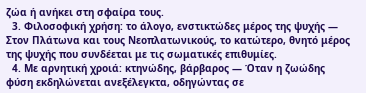ζώα ή ανήκει στη σφαίρα τους.
  3. Φιλοσοφική χρήση: το άλογο, ενστικτώδες μέρος της ψυχής — Στον Πλάτωνα και τους Νεοπλατωνικούς, το κατώτερο, θνητό μέρος της ψυχής που συνδέεται με τις σωματικές επιθυμίες.
  4. Με αρνητική χροιά: κτηνώδης, βάρβαρος — Όταν η ζωώδης φύση εκδηλώνεται ανεξέλεγκτα, οδηγώντας σε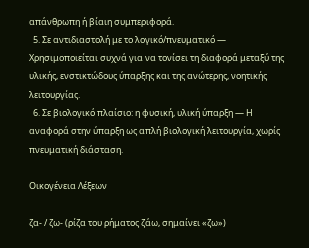απάνθρωπη ή βίαιη συμπεριφορά.
  5. Σε αντιδιαστολή με το λογικό/πνευματικό — Χρησιμοποιείται συχνά για να τονίσει τη διαφορά μεταξύ της υλικής, ενστικτώδους ύπαρξης και της ανώτερης, νοητικής λειτουργίας.
  6. Σε βιολογικό πλαίσιο: η φυσική, υλική ύπαρξη — Η αναφορά στην ύπαρξη ως απλή βιολογική λειτουργία, χωρίς πνευματική διάσταση.

Οικογένεια Λέξεων

ζα- / ζω- (ρίζα του ρήματος ζάω, σημαίνει «ζω»)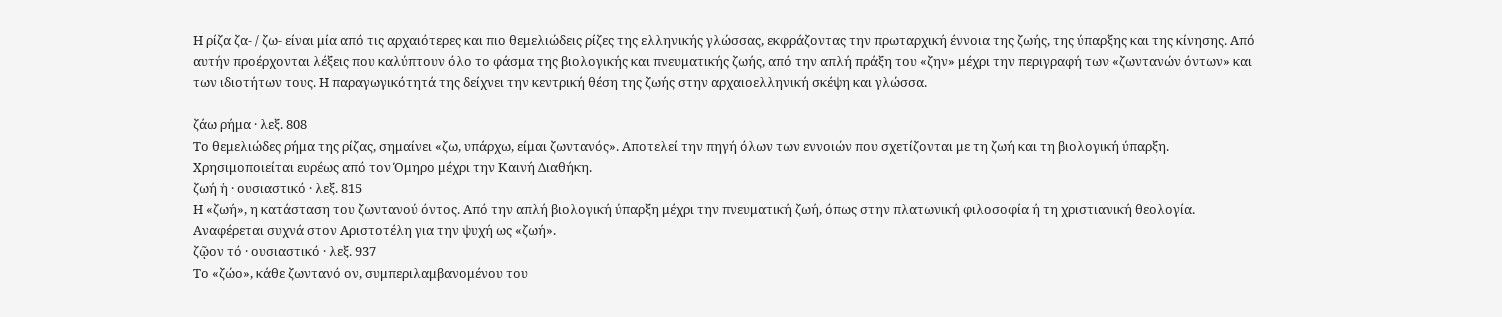Η ρίζα ζα- / ζω- είναι μία από τις αρχαιότερες και πιο θεμελιώδεις ρίζες της ελληνικής γλώσσας, εκφράζοντας την πρωταρχική έννοια της ζωής, της ύπαρξης και της κίνησης. Από αυτήν προέρχονται λέξεις που καλύπτουν όλο το φάσμα της βιολογικής και πνευματικής ζωής, από την απλή πράξη του «ζην» μέχρι την περιγραφή των «ζωντανών όντων» και των ιδιοτήτων τους. Η παραγωγικότητά της δείχνει την κεντρική θέση της ζωής στην αρχαιοελληνική σκέψη και γλώσσα.

ζάω ρήμα · λεξ. 808
Το θεμελιώδες ρήμα της ρίζας, σημαίνει «ζω, υπάρχω, είμαι ζωντανός». Αποτελεί την πηγή όλων των εννοιών που σχετίζονται με τη ζωή και τη βιολογική ύπαρξη. Χρησιμοποιείται ευρέως από τον Όμηρο μέχρι την Καινή Διαθήκη.
ζωή ἡ · ουσιαστικό · λεξ. 815
Η «ζωή», η κατάσταση του ζωντανού όντος. Από την απλή βιολογική ύπαρξη μέχρι την πνευματική ζωή, όπως στην πλατωνική φιλοσοφία ή τη χριστιανική θεολογία. Αναφέρεται συχνά στον Αριστοτέλη για την ψυχή ως «ζωή».
ζῷον τό · ουσιαστικό · λεξ. 937
Το «ζώο», κάθε ζωντανό ον, συμπεριλαμβανομένου του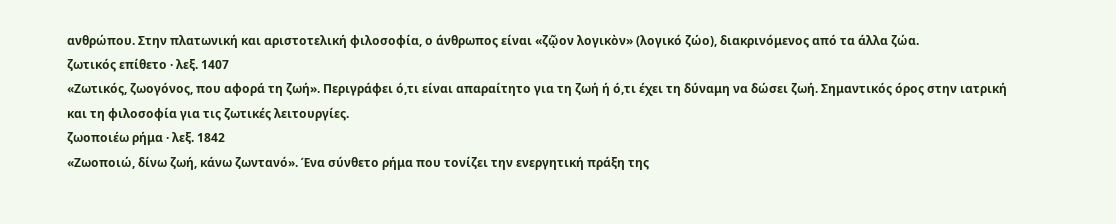ανθρώπου. Στην πλατωνική και αριστοτελική φιλοσοφία, ο άνθρωπος είναι «ζῷον λογικὸν» (λογικό ζώο), διακρινόμενος από τα άλλα ζώα.
ζωτικός επίθετο · λεξ. 1407
«Ζωτικός, ζωογόνος, που αφορά τη ζωή». Περιγράφει ό,τι είναι απαραίτητο για τη ζωή ή ό,τι έχει τη δύναμη να δώσει ζωή. Σημαντικός όρος στην ιατρική και τη φιλοσοφία για τις ζωτικές λειτουργίες.
ζωοποιέω ρήμα · λεξ. 1842
«Ζωοποιώ, δίνω ζωή, κάνω ζωντανό». Ένα σύνθετο ρήμα που τονίζει την ενεργητική πράξη της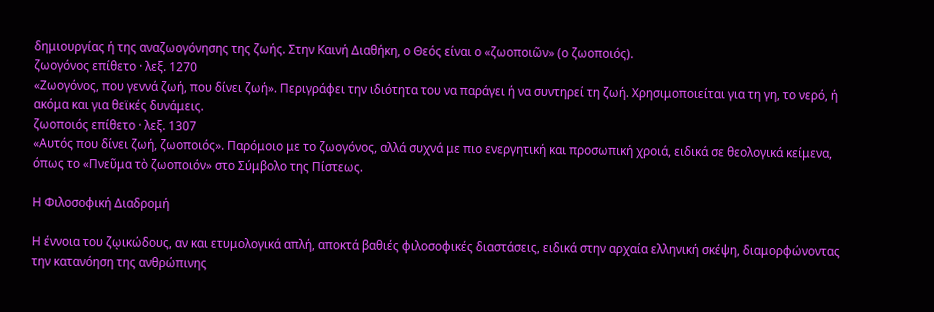δημιουργίας ή της αναζωογόνησης της ζωής. Στην Καινή Διαθήκη, ο Θεός είναι ο «ζωοποιῶν» (ο ζωοποιός).
ζωογόνος επίθετο · λεξ. 1270
«Ζωογόνος, που γεννά ζωή, που δίνει ζωή». Περιγράφει την ιδιότητα του να παράγει ή να συντηρεί τη ζωή. Χρησιμοποιείται για τη γη, το νερό, ή ακόμα και για θεϊκές δυνάμεις.
ζωοποιός επίθετο · λεξ. 1307
«Αυτός που δίνει ζωή, ζωοποιός». Παρόμοιο με το ζωογόνος, αλλά συχνά με πιο ενεργητική και προσωπική χροιά, ειδικά σε θεολογικά κείμενα, όπως το «Πνεῦμα τὸ ζωοποιόν» στο Σύμβολο της Πίστεως.

Η Φιλοσοφική Διαδρομή

Η έννοια του ζῳικώδους, αν και ετυμολογικά απλή, αποκτά βαθιές φιλοσοφικές διαστάσεις, ειδικά στην αρχαία ελληνική σκέψη, διαμορφώνοντας την κατανόηση της ανθρώπινης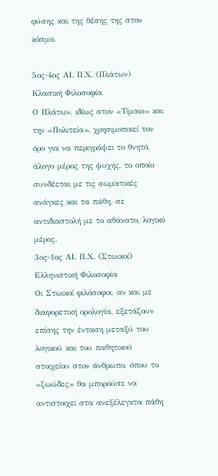φύσης και της θέσης της στον κόσμο.

5ος-4ος ΑΙ. Π.Χ. (Πλάτων)
Κλασική Φιλοσοφία
Ο Πλάτων, ιδίως στον «Τίμαιο» και την «Πολιτεία», χρησιμοποιεί τον όρο για να περιγράψει το θνητό, άλογο μέρος της ψυχής, το οποίο συνδέεται με τις σωματικές ανάγκες και τα πάθη, σε αντιδιαστολή με το αθάνατο, λογικό μέρος.
3ος-1ος ΑΙ. Π.Χ. (Στωικοί)
Ελληνιστική Φιλοσοφία
Οι Στωικοί φιλόσοφοι, αν και με διαφορετική ορολογία, εξετάζουν επίσης την ένταση μεταξύ του λογικού και του παθητικού στοιχείου στον άνθρωπο, όπου το «ζωώδες» θα μπορούσε να αντιστοιχεί στα ανεξέλεγκτα πάθη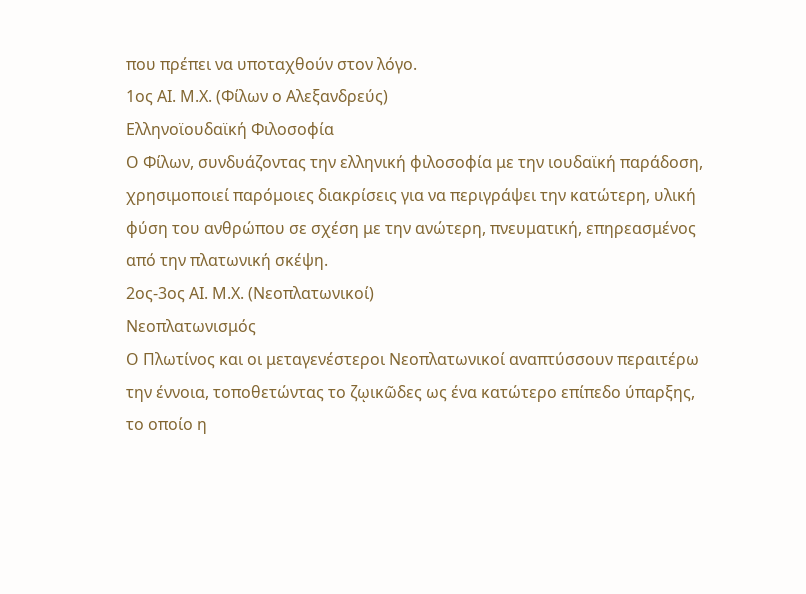που πρέπει να υποταχθούν στον λόγο.
1ος ΑΙ. Μ.Χ. (Φίλων ο Αλεξανδρεύς)
Ελληνοϊουδαϊκή Φιλοσοφία
Ο Φίλων, συνδυάζοντας την ελληνική φιλοσοφία με την ιουδαϊκή παράδοση, χρησιμοποιεί παρόμοιες διακρίσεις για να περιγράψει την κατώτερη, υλική φύση του ανθρώπου σε σχέση με την ανώτερη, πνευματική, επηρεασμένος από την πλατωνική σκέψη.
2ος-3ος ΑΙ. Μ.Χ. (Νεοπλατωνικοί)
Νεοπλατωνισμός
Ο Πλωτίνος και οι μεταγενέστεροι Νεοπλατωνικοί αναπτύσσουν περαιτέρω την έννοια, τοποθετώντας το ζῳικῶδες ως ένα κατώτερο επίπεδο ύπαρξης, το οποίο η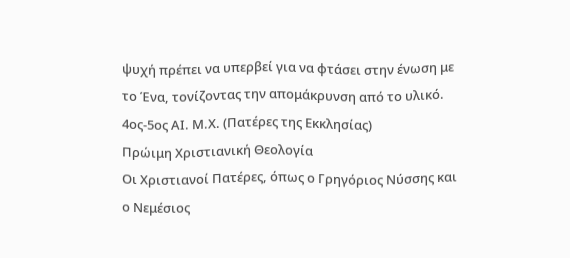ψυχή πρέπει να υπερβεί για να φτάσει στην ένωση με το Ένα, τονίζοντας την απομάκρυνση από το υλικό.
4ος-5ος ΑΙ. Μ.Χ. (Πατέρες της Εκκλησίας)
Πρώιμη Χριστιανική Θεολογία
Οι Χριστιανοί Πατέρες, όπως ο Γρηγόριος Νύσσης και ο Νεμέσιος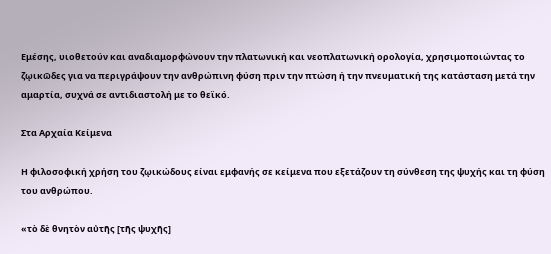Εμέσης, υιοθετούν και αναδιαμορφώνουν την πλατωνική και νεοπλατωνική ορολογία, χρησιμοποιώντας το ζῳικῶδες για να περιγράψουν την ανθρώπινη φύση πριν την πτώση ή την πνευματική της κατάσταση μετά την αμαρτία, συχνά σε αντιδιαστολή με το θεϊκό.

Στα Αρχαία Κείμενα

Η φιλοσοφική χρήση του ζῳικώδους είναι εμφανής σε κείμενα που εξετάζουν τη σύνθεση της ψυχής και τη φύση του ανθρώπου.

«τὸ δὲ θνητὸν αὐτῆς [τῆς ψυχῆς]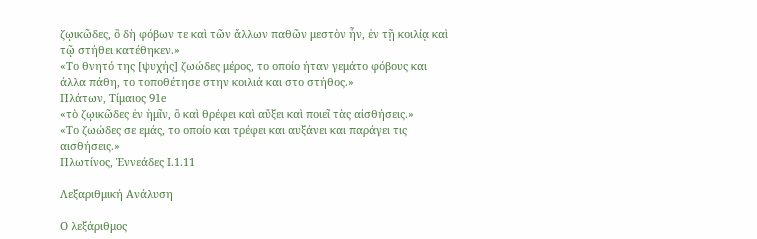ζῳικῶδες, ὃ δὴ φόβων τε καὶ τῶν ἄλλων παθῶν μεστὸν ἦν, ἐν τῇ κοιλίᾳ καὶ τῷ στήθει κατέθηκεν.»
«Το θνητό της [ψυχής] ζωώδες μέρος, το οποίο ήταν γεμάτο φόβους και άλλα πάθη, το τοποθέτησε στην κοιλιά και στο στήθος.»
Πλάτων, Τίμαιος 91e
«τὸ ζῳικῶδες ἐν ἡμῖν, ὃ καὶ θρέφει καὶ αὔξει καὶ ποιεῖ τὰς αἰσθήσεις.»
«Το ζωώδες σε εμάς, το οποίο και τρέφει και αυξάνει και παράγει τις αισθήσεις.»
Πλωτίνος, Ἐννεάδες Ι.1.11

Λεξαριθμική Ανάλυση

Ο λεξάριθμος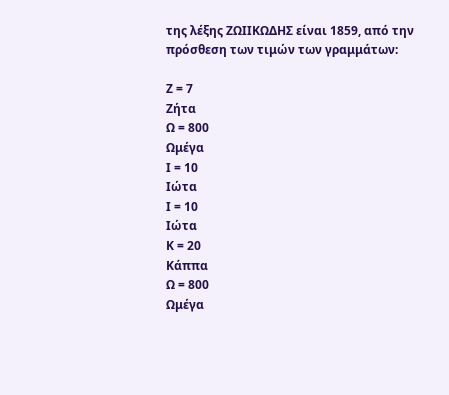της λέξης ΖΩΙΙΚΩΔΗΣ είναι 1859, από την πρόσθεση των τιμών των γραμμάτων:

Ζ = 7
Ζήτα
Ω = 800
Ωμέγα
Ι = 10
Ιώτα
Ι = 10
Ιώτα
Κ = 20
Κάππα
Ω = 800
Ωμέγα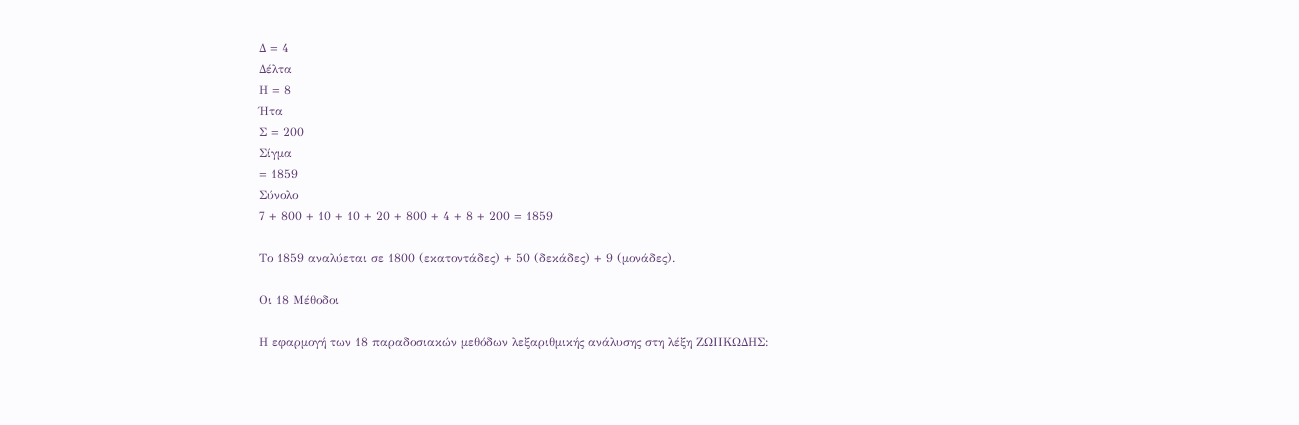Δ = 4
Δέλτα
Η = 8
Ήτα
Σ = 200
Σίγμα
= 1859
Σύνολο
7 + 800 + 10 + 10 + 20 + 800 + 4 + 8 + 200 = 1859

Το 1859 αναλύεται σε 1800 (εκατοντάδες) + 50 (δεκάδες) + 9 (μονάδες).

Οι 18 Μέθοδοι

Η εφαρμογή των 18 παραδοσιακών μεθόδων λεξαριθμικής ανάλυσης στη λέξη ΖΩΙΙΚΩΔΗΣ: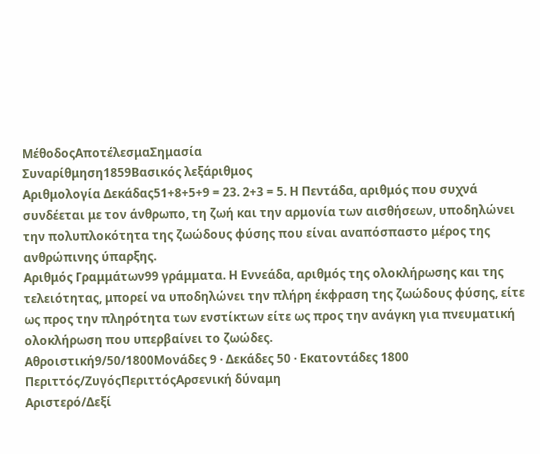ΜέθοδοςΑποτέλεσμαΣημασία
Συναρίθμηση1859Βασικός λεξάριθμος
Αριθμολογία Δεκάδας51+8+5+9 = 23. 2+3 = 5. Η Πεντάδα, αριθμός που συχνά συνδέεται με τον άνθρωπο, τη ζωή και την αρμονία των αισθήσεων, υποδηλώνει την πολυπλοκότητα της ζωώδους φύσης που είναι αναπόσπαστο μέρος της ανθρώπινης ύπαρξης.
Αριθμός Γραμμάτων99 γράμματα. Η Εννεάδα, αριθμός της ολοκλήρωσης και της τελειότητας, μπορεί να υποδηλώνει την πλήρη έκφραση της ζωώδους φύσης, είτε ως προς την πληρότητα των ενστίκτων είτε ως προς την ανάγκη για πνευματική ολοκλήρωση που υπερβαίνει το ζωώδες.
Αθροιστική9/50/1800Μονάδες 9 · Δεκάδες 50 · Εκατοντάδες 1800
Περιττός/ΖυγόςΠεριττόςΑρσενική δύναμη
Αριστερό/Δεξί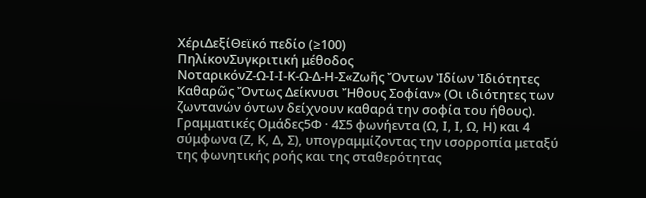ΧέριΔεξίΘεϊκό πεδίο (≥100)
ΠηλίκονΣυγκριτική μέθοδος
ΝοταρικόνΖ-Ω-Ι-Ι-Κ-Ω-Δ-Η-Σ«Ζωῆς Ὄντων Ἰδίων Ἰδιότητες Καθαρῶς Ὄντως Δείκνυσι Ἤθους Σοφίαν» (Οι ιδιότητες των ζωντανών όντων δείχνουν καθαρά την σοφία του ήθους).
Γραμματικές Ομάδες5Φ · 4Σ5 φωνήεντα (Ω, Ι, Ι, Ω, Η) και 4 σύμφωνα (Ζ, Κ, Δ, Σ), υπογραμμίζοντας την ισορροπία μεταξύ της φωνητικής ροής και της σταθερότητας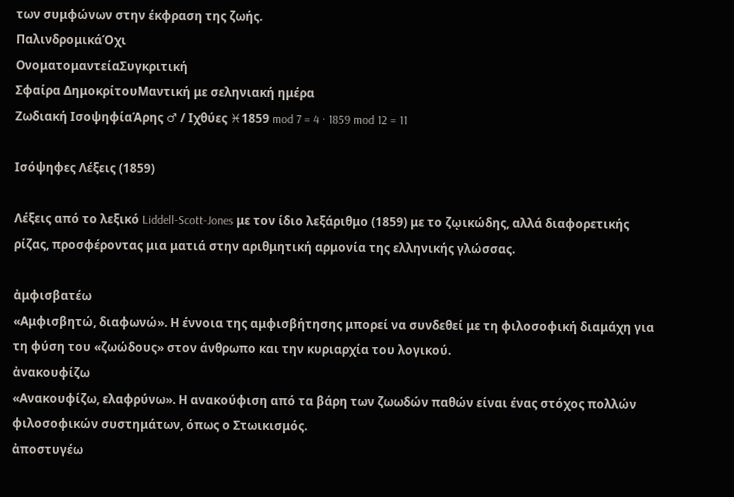των συμφώνων στην έκφραση της ζωής.
ΠαλινδρομικάΌχι
ΟνοματομαντείαΣυγκριτική
Σφαίρα ΔημοκρίτουΜαντική με σεληνιακή ημέρα
Ζωδιακή ΙσοψηφίαΆρης ♂ / Ιχθύες ♓1859 mod 7 = 4 · 1859 mod 12 = 11

Ισόψηφες Λέξεις (1859)

Λέξεις από το λεξικό Liddell-Scott-Jones με τον ίδιο λεξάριθμο (1859) με το ζῳικώδης, αλλά διαφορετικής ρίζας, προσφέροντας μια ματιά στην αριθμητική αρμονία της ελληνικής γλώσσας.

ἀμφισβατέω
«Αμφισβητώ, διαφωνώ». Η έννοια της αμφισβήτησης μπορεί να συνδεθεί με τη φιλοσοφική διαμάχη για τη φύση του «ζωώδους» στον άνθρωπο και την κυριαρχία του λογικού.
ἀνακουφίζω
«Ανακουφίζω, ελαφρύνω». Η ανακούφιση από τα βάρη των ζωωδών παθών είναι ένας στόχος πολλών φιλοσοφικών συστημάτων, όπως ο Στωικισμός.
ἀποστυγέω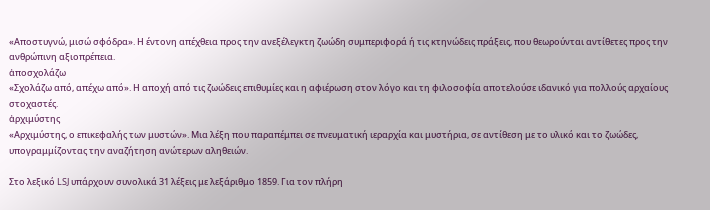«Αποστυγνώ, μισώ σφόδρα». Η έντονη απέχθεια προς την ανεξέλεγκτη ζωώδη συμπεριφορά ή τις κτηνώδεις πράξεις, που θεωρούνται αντίθετες προς την ανθρώπινη αξιοπρέπεια.
ἀποσχολάζω
«Σχολάζω από, απέχω από». Η αποχή από τις ζωώδεις επιθυμίες και η αφιέρωση στον λόγο και τη φιλοσοφία αποτελούσε ιδανικό για πολλούς αρχαίους στοχαστές.
ἀρχιμύστης
«Αρχιμύστης, ο επικεφαλής των μυστών». Μια λέξη που παραπέμπει σε πνευματική ιεραρχία και μυστήρια, σε αντίθεση με το υλικό και το ζωώδες, υπογραμμίζοντας την αναζήτηση ανώτερων αληθειών.

Στο λεξικό LSJ υπάρχουν συνολικά 31 λέξεις με λεξάριθμο 1859. Για τον πλήρη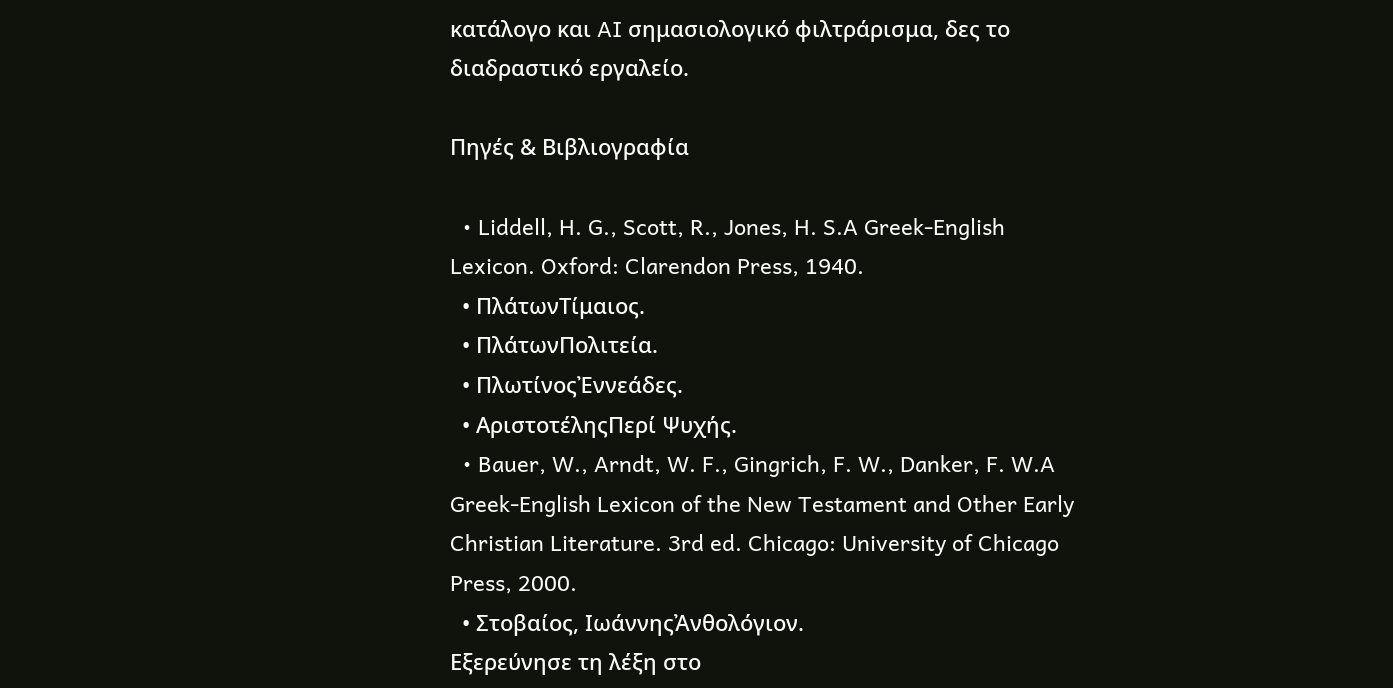κατάλογο και AI σημασιολογικό φιλτράρισμα, δες το διαδραστικό εργαλείο.

Πηγές & Βιβλιογραφία

  • Liddell, H. G., Scott, R., Jones, H. S.A Greek-English Lexicon. Oxford: Clarendon Press, 1940.
  • ΠλάτωνΤίμαιος.
  • ΠλάτωνΠολιτεία.
  • ΠλωτίνοςἘννεάδες.
  • ΑριστοτέληςΠερί Ψυχής.
  • Bauer, W., Arndt, W. F., Gingrich, F. W., Danker, F. W.A Greek-English Lexicon of the New Testament and Other Early Christian Literature. 3rd ed. Chicago: University of Chicago Press, 2000.
  • Στοβαίος, ΙωάννηςἈνθολόγιον.
Εξερεύνησε τη λέξη στο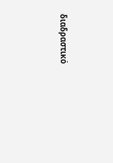διαδραστικό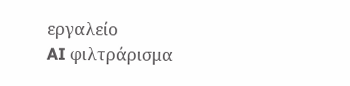εργαλείο
AI φιλτράρισμα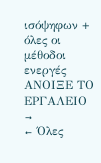ισόψηφων + όλες οι μέθοδοι ενεργές
ΑΝΟΙΞΕ ΤΟ ΕΡΓΑΛΕΙΟ →
← Όλες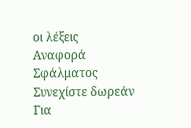οι λέξεις
Αναφορά Σφάλματος
Συνεχίστε δωρεάν
Για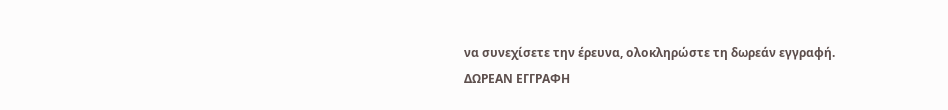να συνεχίσετε την έρευνα, ολοκληρώστε τη δωρεάν εγγραφή.
ΔΩΡΕΑΝ ΕΓΓΡΑΦΗ